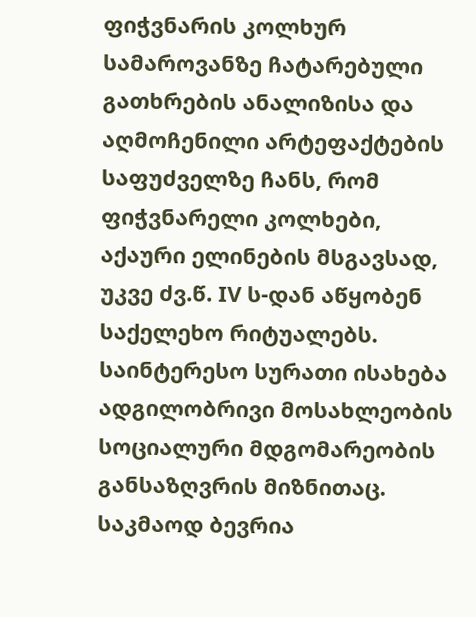ფიჭვნარის კოლხურ სამაროვანზე ჩატარებული გათხრების ანალიზისა და აღმოჩენილი არტეფაქტების საფუძველზე ჩანს, რომ ფიჭვნარელი კოლხები, აქაური ელინების მსგავსად, უკვე ძვ.წ. IV ს-დან აწყობენ საქელეხო რიტუალებს. საინტერესო სურათი ისახება ადგილობრივი მოსახლეობის სოციალური მდგომარეობის განსაზღვრის მიზნითაც. საკმაოდ ბევრია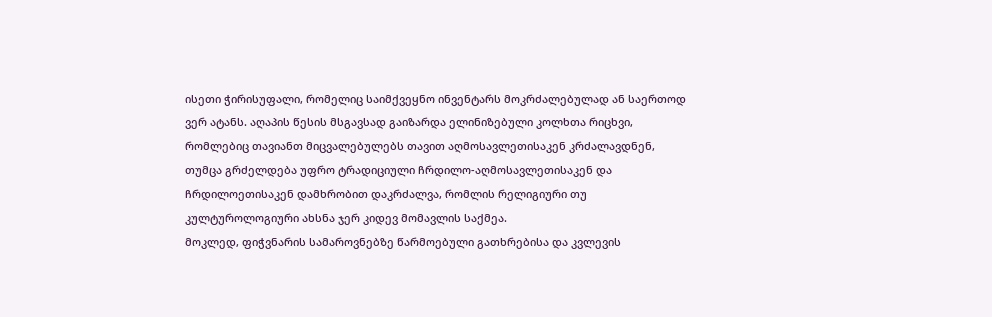ისეთი ჭირისუფალი, რომელიც საიმქვეყნო ინვენტარს მოკრძალებულად ან საერთოდ ვერ ატანს. აღაპის წესის მსგავსად გაიზარდა ელინიზებული კოლხთა რიცხვი, რომლებიც თავიანთ მიცვალებულებს თავით აღმოსავლეთისაკენ კრძალავდნენ, თუმცა გრძელდება უფრო ტრადიციული ჩრდილო-აღმოსავლეთისაკენ და ჩრდილოეთისაკენ დამხრობით დაკრძალვა, რომლის რელიგიური თუ კულტუროლოგიური ახსნა ჯერ კიდევ მომავლის საქმეა.
მოკლედ, ფიჭვნარის სამაროვნებზე წარმოებული გათხრებისა და კვლევის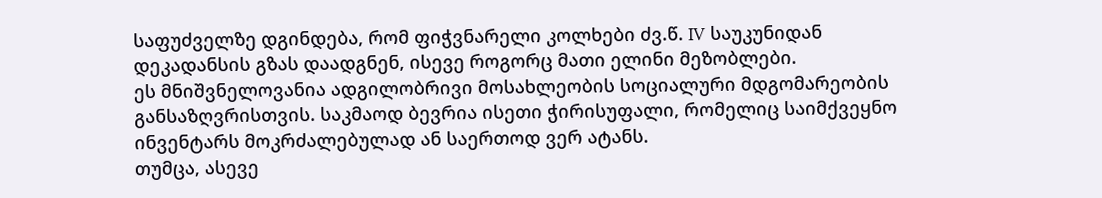საფუძველზე დგინდება, რომ ფიჭვნარელი კოლხები ძვ.წ. IV საუკუნიდან დეკადანსის გზას დაადგნენ, ისევე როგორც მათი ელინი მეზობლები.
ეს მნიშვნელოვანია ადგილობრივი მოსახლეობის სოციალური მდგომარეობის განსაზღვრისთვის. საკმაოდ ბევრია ისეთი ჭირისუფალი, რომელიც საიმქვეყნო ინვენტარს მოკრძალებულად ან საერთოდ ვერ ატანს.
თუმცა, ასევე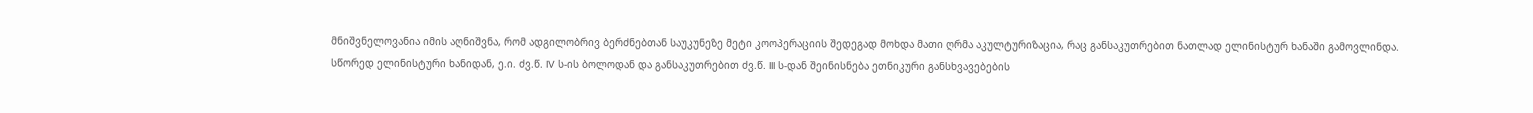მნიშვნელოვანია იმის აღნიშვნა, რომ ადგილობრივ ბერძნებთან საუკუნეზე მეტი კოოპერაციის შედეგად მოხდა მათი ღრმა აკულტურიზაცია, რაც განსაკუთრებით ნათლად ელინისტურ ხანაში გამოვლინდა.
სწორედ ელინისტური ხანიდან, ე.ი. ძვ.წ. IV ს-ის ბოლოდან და განსაკუთრებით ძვ.წ. III ს-დან შეინისნება ეთნიკური განსხვავებების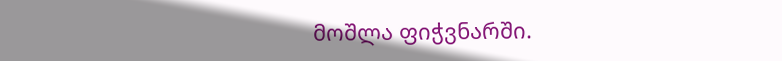მოშლა ფიჭვნარში.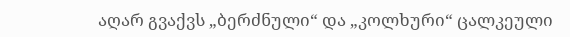აღარ გვაქვს „ბერძნული“ და „კოლხური“ ცალკეული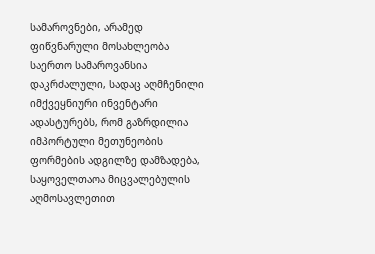სამაროვნები, არამედ ფიწვნარული მოსახლეობა საერთო სამაროვანსია დაკრძალული, სადაც აღმჩენილი იმქვეყნიური ინვენტარი ადასტურებს, რომ გაზრდილია იმპორტული მეთუნეობის ფორმების ადგილზე დამზადება, საყოველთაოა მიცვალებულის აღმოსავლეთით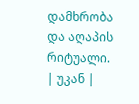დამხრობა და აღაპის რიტუალი.
| უკან |